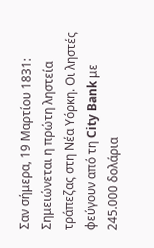Σαν σήμερα, 19 Μαρτίου 1831: Σημειώνεται η πρώτη ληστεία τράπεζας στη Νέα Υόρκη. Οι ληστές φεύγουν από τη City Bank με 245.000 δολάρια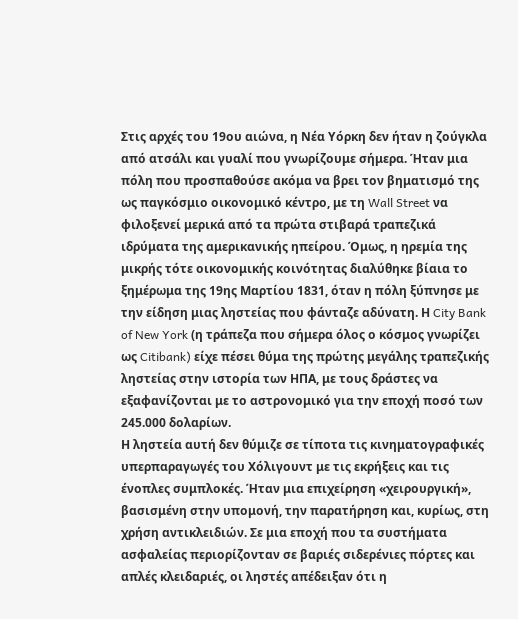Στις αρχές του 19ου αιώνα, η Νέα Υόρκη δεν ήταν η ζούγκλα από ατσάλι και γυαλί που γνωρίζουμε σήμερα. Ήταν μια πόλη που προσπαθούσε ακόμα να βρει τον βηματισμό της ως παγκόσμιο οικονομικό κέντρο, με τη Wall Street να φιλοξενεί μερικά από τα πρώτα στιβαρά τραπεζικά ιδρύματα της αμερικανικής ηπείρου. Όμως, η ηρεμία της μικρής τότε οικονομικής κοινότητας διαλύθηκε βίαια το ξημέρωμα της 19ης Μαρτίου 1831, όταν η πόλη ξύπνησε με την είδηση μιας ληστείας που φάνταζε αδύνατη. Η City Bank of New York (η τράπεζα που σήμερα όλος ο κόσμος γνωρίζει ως Citibank) είχε πέσει θύμα της πρώτης μεγάλης τραπεζικής ληστείας στην ιστορία των ΗΠΑ, με τους δράστες να εξαφανίζονται με το αστρονομικό για την εποχή ποσό των 245.000 δολαρίων.
Η ληστεία αυτή δεν θύμιζε σε τίποτα τις κινηματογραφικές υπερπαραγωγές του Χόλιγουντ με τις εκρήξεις και τις ένοπλες συμπλοκές. Ήταν μια επιχείρηση «χειρουργική», βασισμένη στην υπομονή, την παρατήρηση και, κυρίως, στη χρήση αντικλειδιών. Σε μια εποχή που τα συστήματα ασφαλείας περιορίζονταν σε βαριές σιδερένιες πόρτες και απλές κλειδαριές, οι ληστές απέδειξαν ότι η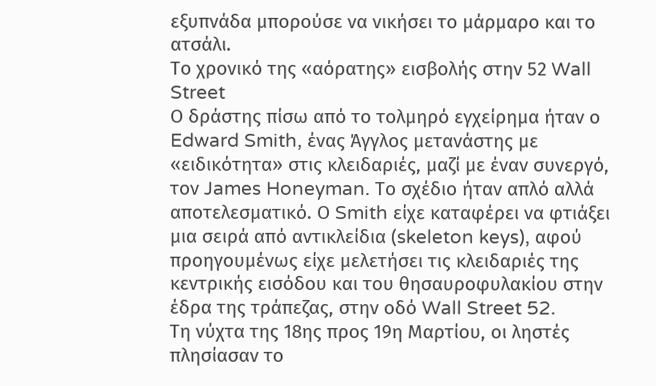εξυπνάδα μπορούσε να νικήσει το μάρμαρο και το ατσάλι.
Το χρονικό της «αόρατης» εισβολής στην 52 Wall Street
Ο δράστης πίσω από το τολμηρό εγχείρημα ήταν ο Edward Smith, ένας Άγγλος μετανάστης με «ειδικότητα» στις κλειδαριές, μαζί με έναν συνεργό, τον James Honeyman. Το σχέδιο ήταν απλό αλλά αποτελεσματικό. Ο Smith είχε καταφέρει να φτιάξει μια σειρά από αντικλείδια (skeleton keys), αφού προηγουμένως είχε μελετήσει τις κλειδαριές της κεντρικής εισόδου και του θησαυροφυλακίου στην έδρα της τράπεζας, στην οδό Wall Street 52.
Τη νύχτα της 18ης προς 19η Μαρτίου, οι ληστές πλησίασαν το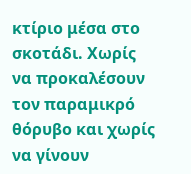κτίριο μέσα στο σκοτάδι. Χωρίς να προκαλέσουν τον παραμικρό θόρυβο και χωρίς να γίνουν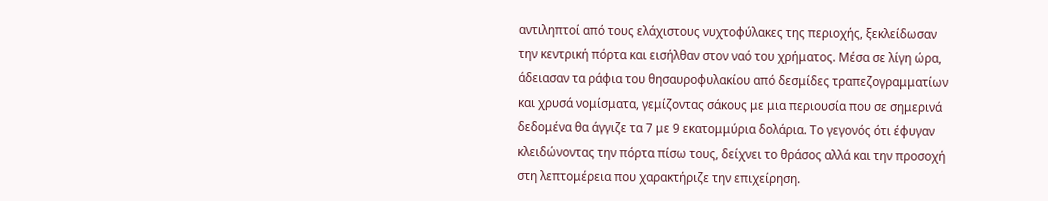αντιληπτοί από τους ελάχιστους νυχτοφύλακες της περιοχής, ξεκλείδωσαν την κεντρική πόρτα και εισήλθαν στον ναό του χρήματος. Μέσα σε λίγη ώρα, άδειασαν τα ράφια του θησαυροφυλακίου από δεσμίδες τραπεζογραμματίων και χρυσά νομίσματα, γεμίζοντας σάκους με μια περιουσία που σε σημερινά δεδομένα θα άγγιζε τα 7 με 9 εκατομμύρια δολάρια. Το γεγονός ότι έφυγαν κλειδώνοντας την πόρτα πίσω τους, δείχνει το θράσος αλλά και την προσοχή στη λεπτομέρεια που χαρακτήριζε την επιχείρηση.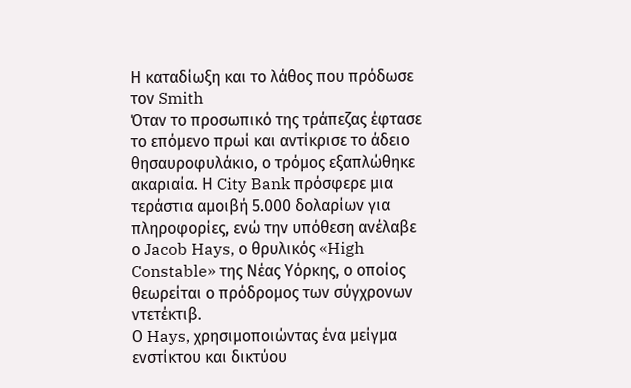Η καταδίωξη και το λάθος που πρόδωσε τον Smith
Όταν το προσωπικό της τράπεζας έφτασε το επόμενο πρωί και αντίκρισε το άδειο θησαυροφυλάκιο, ο τρόμος εξαπλώθηκε ακαριαία. Η City Bank πρόσφερε μια τεράστια αμοιβή 5.000 δολαρίων για πληροφορίες, ενώ την υπόθεση ανέλαβε ο Jacob Hays, ο θρυλικός «High Constable» της Νέας Υόρκης, ο οποίος θεωρείται ο πρόδρομος των σύγχρονων ντετέκτιβ.
Ο Hays, χρησιμοποιώντας ένα μείγμα ενστίκτου και δικτύου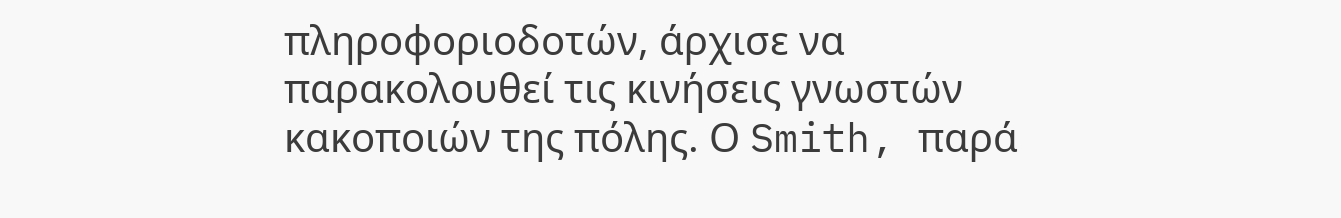πληροφοριοδοτών, άρχισε να παρακολουθεί τις κινήσεις γνωστών κακοποιών της πόλης. Ο Smith, παρά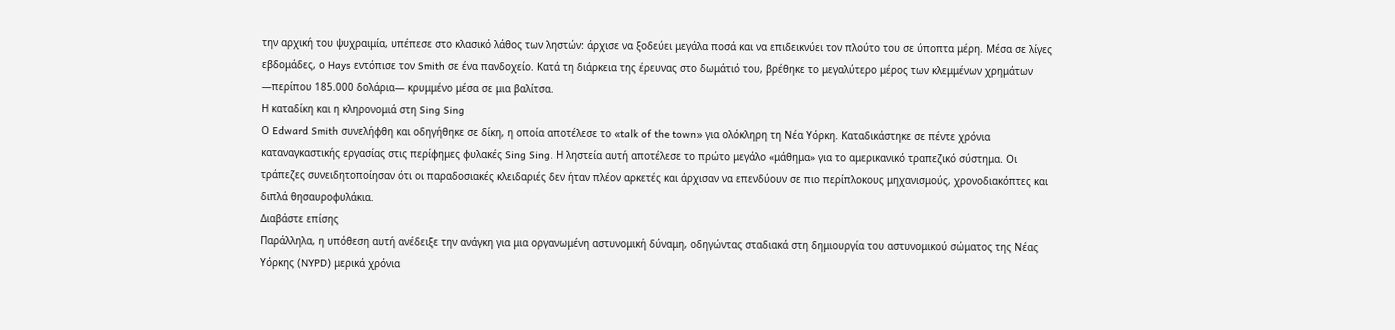την αρχική του ψυχραιμία, υπέπεσε στο κλασικό λάθος των ληστών: άρχισε να ξοδεύει μεγάλα ποσά και να επιδεικνύει τον πλούτο του σε ύποπτα μέρη. Μέσα σε λίγες εβδομάδες, ο Hays εντόπισε τον Smith σε ένα πανδοχείο. Κατά τη διάρκεια της έρευνας στο δωμάτιό του, βρέθηκε το μεγαλύτερο μέρος των κλεμμένων χρημάτων —περίπου 185.000 δολάρια— κρυμμένο μέσα σε μια βαλίτσα.
Η καταδίκη και η κληρονομιά στη Sing Sing
Ο Edward Smith συνελήφθη και οδηγήθηκε σε δίκη, η οποία αποτέλεσε το «talk of the town» για ολόκληρη τη Νέα Υόρκη. Καταδικάστηκε σε πέντε χρόνια καταναγκαστικής εργασίας στις περίφημες φυλακές Sing Sing. Η ληστεία αυτή αποτέλεσε το πρώτο μεγάλο «μάθημα» για το αμερικανικό τραπεζικό σύστημα. Οι τράπεζες συνειδητοποίησαν ότι οι παραδοσιακές κλειδαριές δεν ήταν πλέον αρκετές και άρχισαν να επενδύουν σε πιο περίπλοκους μηχανισμούς, χρονοδιακόπτες και διπλά θησαυροφυλάκια.
Διαβάστε επίσης
Παράλληλα, η υπόθεση αυτή ανέδειξε την ανάγκη για μια οργανωμένη αστυνομική δύναμη, οδηγώντας σταδιακά στη δημιουργία του αστυνομικού σώματος της Νέας Υόρκης (NYPD) μερικά χρόνια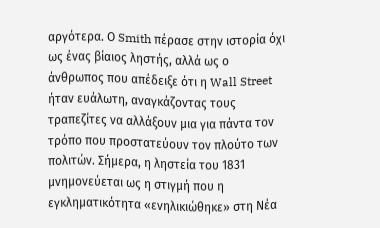αργότερα. Ο Smith πέρασε στην ιστορία όχι ως ένας βίαιος ληστής, αλλά ως ο άνθρωπος που απέδειξε ότι η Wall Street ήταν ευάλωτη, αναγκάζοντας τους τραπεζίτες να αλλάξουν μια για πάντα τον τρόπο που προστατεύουν τον πλούτο των πολιτών. Σήμερα, η ληστεία του 1831 μνημονεύεται ως η στιγμή που η εγκληματικότητα «ενηλικιώθηκε» στη Νέα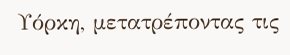Υόρκη, μετατρέποντας τις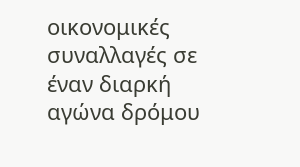οικονομικές συναλλαγές σε έναν διαρκή αγώνα δρόμου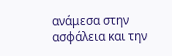ανάμεσα στην ασφάλεια και την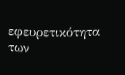εφευρετικότητα των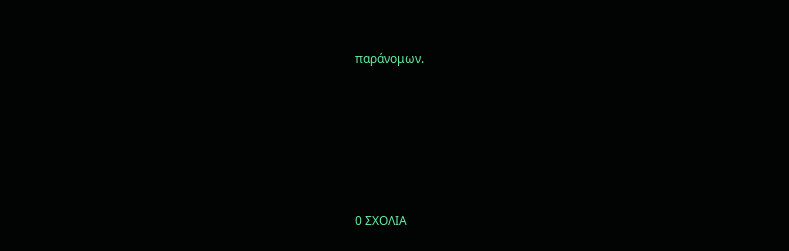παράνομων.






0 ΣΧΟΛΙΑ